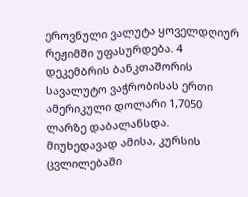ეროვნული ვალუტა ყოველდღიურ რეჟიმში უფასურდება. 4 დეკემბრის ბანკთაშორის სავალუტო ვაჭრობისას ერთი ამერიკული დოლარი 1,7050 ლარზე დაბალანსდა. მიუხედავად ამისა, კურსის ცვლილებაში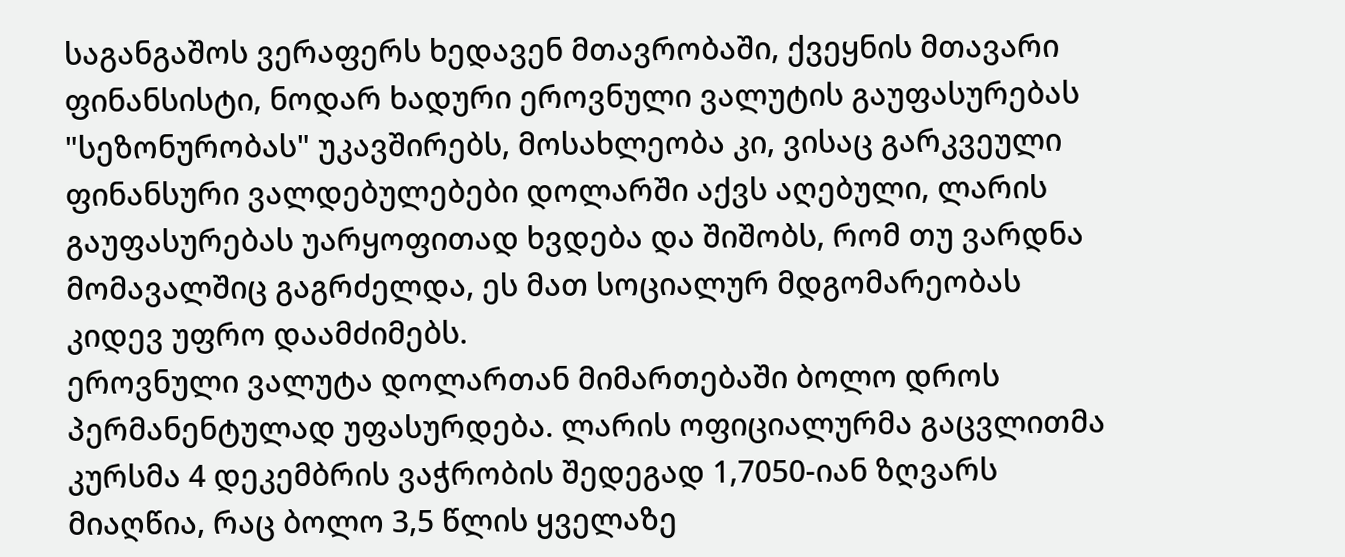საგანგაშოს ვერაფერს ხედავენ მთავრობაში, ქვეყნის მთავარი ფინანსისტი, ნოდარ ხადური ეროვნული ვალუტის გაუფასურებას "სეზონურობას" უკავშირებს, მოსახლეობა კი, ვისაც გარკვეული ფინანსური ვალდებულებები დოლარში აქვს აღებული, ლარის გაუფასურებას უარყოფითად ხვდება და შიშობს, რომ თუ ვარდნა მომავალშიც გაგრძელდა, ეს მათ სოციალურ მდგომარეობას კიდევ უფრო დაამძიმებს.
ეროვნული ვალუტა დოლართან მიმართებაში ბოლო დროს პერმანენტულად უფასურდება. ლარის ოფიციალურმა გაცვლითმა კურსმა 4 დეკემბრის ვაჭრობის შედეგად 1,7050-იან ზღვარს მიაღწია, რაც ბოლო 3,5 წლის ყველაზე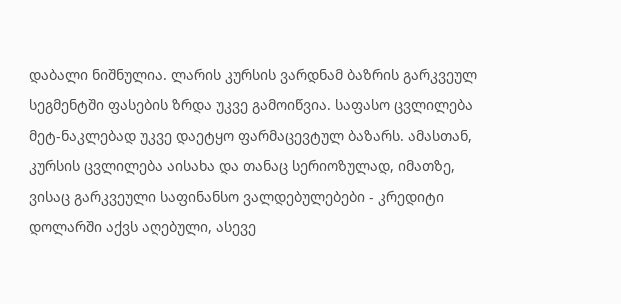დაბალი ნიშნულია. ლარის კურსის ვარდნამ ბაზრის გარკვეულ სეგმენტში ფასების ზრდა უკვე გამოიწვია. საფასო ცვლილება მეტ-ნაკლებად უკვე დაეტყო ფარმაცევტულ ბაზარს. ამასთან, კურსის ცვლილება აისახა და თანაც სერიოზულად, იმათზე, ვისაც გარკვეული საფინანსო ვალდებულებები - კრედიტი დოლარში აქვს აღებული, ასევე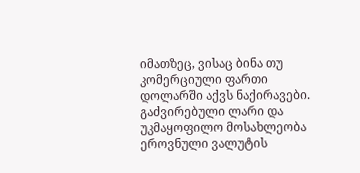იმათზეც, ვისაც ბინა თუ კომერციული ფართი დოლარში აქვს ნაქირავები.
გაძვირებული ლარი და უკმაყოფილო მოსახლეობა
ეროვნული ვალუტის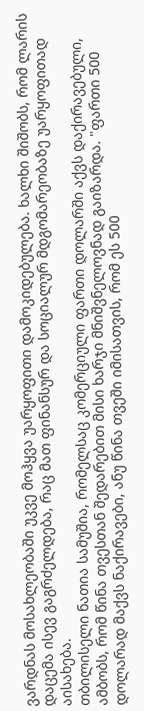ვარდნას მოსახლეობაში უკვე მოჰყვა უარყოფითი დამოკიდებულება. ხალხი შიშობს, რომ ლარის დაცემა ისევ გაგრძელდება, რაც მათ ფინანსურ და სოციალურ მდგომარეობაზე უარყოფითად აისახება.
თბილისელი ნათია სამუშია, რომელსაც კომერციული ფართი დოლარში აქვს დაქირავებული, ამბობს, რომ წინა თვესთან შედარებით მისი ხარჯი მნიშვნელოვნად გაიზარდა. "ფართი 500 დოლარად მაქვს ნაქირავები, ანუ წინა თვეში იმისათვის, რომ ეს 500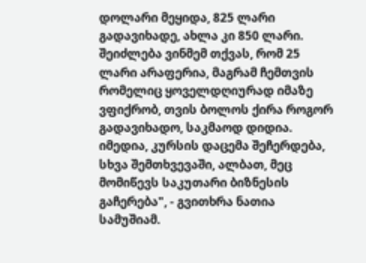დოლარი მეყიდა, 825 ლარი გადავიხადე, ახლა კი 850 ლარი. შეიძლება ვინმემ თქვას, რომ 25 ლარი არაფერია, მაგრამ ჩემთვის რომელიც ყოველდღიურად იმაზე ვფიქრობ, თვის ბოლოს ქირა როგორ გადავიხადო, საკმაოდ დიდია. იმედია, კურსის დაცემა შეჩერდება, სხვა შემთხვევაში, ალბათ, მეც მომიწევს საკუთარი ბიზნესის გაჩერება", - გვითხრა ნათია სამუშიამ.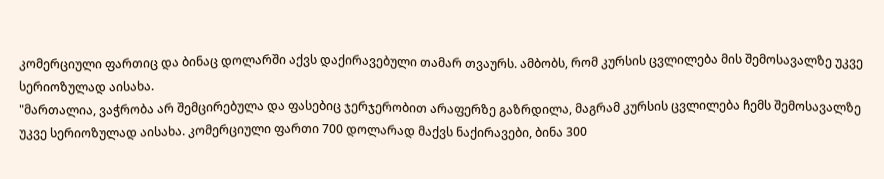კომერციული ფართიც და ბინაც დოლარში აქვს დაქირავებული თამარ თვაურს. ამბობს, რომ კურსის ცვლილება მის შემოსავალზე უკვე სერიოზულად აისახა.
"მართალია, ვაჭრობა არ შემცირებულა და ფასებიც ჯერჯერობით არაფერზე გაზრდილა, მაგრამ კურსის ცვლილება ჩემს შემოსავალზე უკვე სერიოზულად აისახა. კომერციული ფართი 700 დოლარად მაქვს ნაქირავები, ბინა 300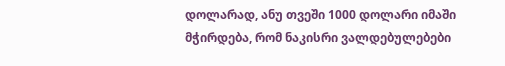დოლარად, ანუ თვეში 1000 დოლარი იმაში მჭირდება, რომ ნაკისრი ვალდებულებები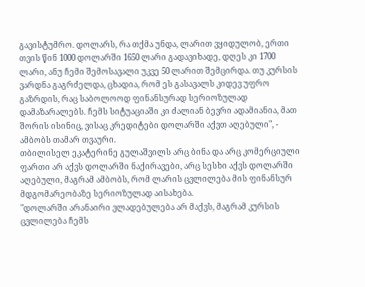გავისტუმრო. დოლარს, რა თქმა უნდა, ლარით ვყიდულობ, ერთი თვის წინ 1000 დოლარში 1650 ლარი გადავიხადე, დღეს კი 1700 ლარი, ანუ ჩემი შემოსავალი უკვე 50 ლარით შემცირდა. თუ კურსის ვარდნა გაგრძელდა, ცხადია, რომ ეს გასავალს კიდევ უფრო გაზრდის, რაც საბოლოოდ ფინანსურად სერიოზულად დამაზარალებს. ჩემს სიტუაციაში კი ძალიან ბევრი ადამიანია, მათ შორის ისინიც, ვისაც კრედიტები დოლარში აქვთ აღებული", - ამბობს თამარ თვაური.
თბილისელ ეკატერინე გულაშვილს არც ბინა და არც კომერციული ფართი არ აქვს დოლარში ნაქირავები, არც სესხი აქვს დოლარში აღებული, მაგრამ ამბობს, რომ ლარის ცვლილება მის ფინანსურ მდგომარეობაზე სერიოზულად აისახება.
"დოლარში არანაირი ვლადებულება არ მაქვს, მაგრამ კურსის ცვლილება ჩემს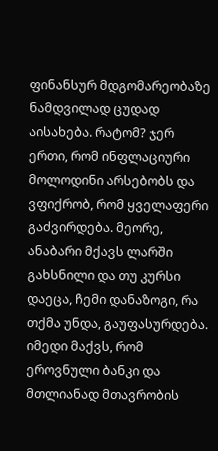ფინანსურ მდგომარეობაზე ნამდვილად ცუდად აისახება. რატომ? ჯერ ერთი, რომ ინფლაციური მოლოდინი არსებობს და ვფიქრობ, რომ ყველაფერი გაძვირდება. მეორე, ანაბარი მქავს ლარში გახსნილი და თუ კურსი დაეცა, ჩემი დანაზოგი, რა თქმა უნდა, გაუფასურდება. იმედი მაქვს, რომ ეროვნული ბანკი და მთლიანად მთავრობის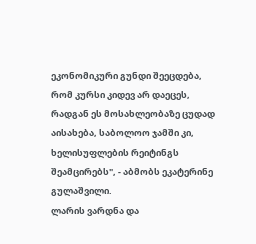ეკონომიკური გუნდი შეეცდება, რომ კურსი კიდევ არ დაეცეს, რადგან ეს მოსახლეობაზე ცუდად აისახება, საბოლოო ჯამში კი, ხელისუფლების რეიტინგს შეამცირებს", - აბმობს ეკატერინე გულაშვილი.
ლარის ვარდნა და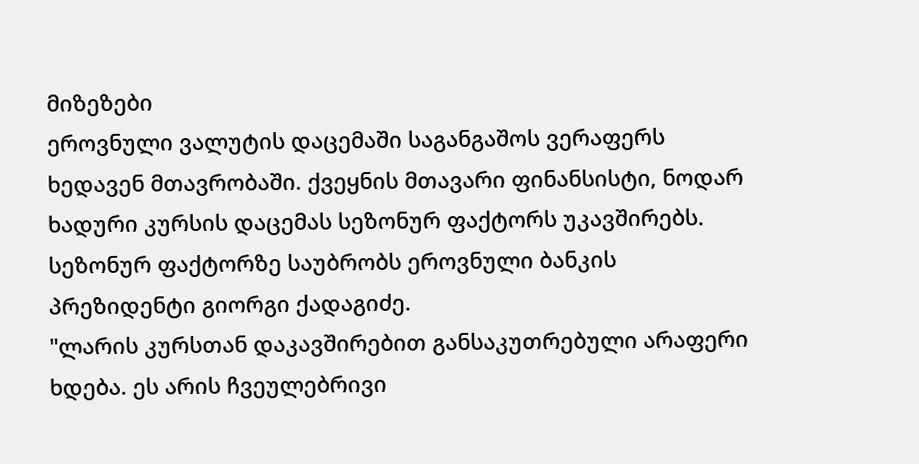მიზეზები
ეროვნული ვალუტის დაცემაში საგანგაშოს ვერაფერს ხედავენ მთავრობაში. ქვეყნის მთავარი ფინანსისტი, ნოდარ ხადური კურსის დაცემას სეზონურ ფაქტორს უკავშირებს. სეზონურ ფაქტორზე საუბრობს ეროვნული ბანკის პრეზიდენტი გიორგი ქადაგიძე.
"ლარის კურსთან დაკავშირებით განსაკუთრებული არაფერი ხდება. ეს არის ჩვეულებრივი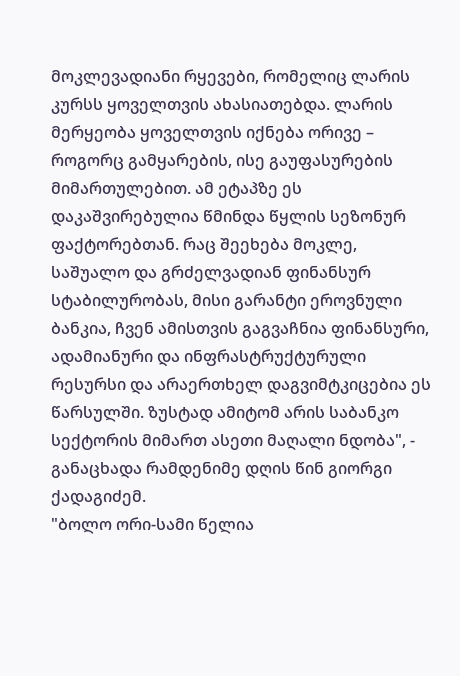მოკლევადიანი რყევები, რომელიც ლარის კურსს ყოველთვის ახასიათებდა. ლარის მერყეობა ყოველთვის იქნება ორივე – როგორც გამყარების, ისე გაუფასურების მიმართულებით. ამ ეტაპზე ეს დაკაშვირებულია წმინდა წყლის სეზონურ ფაქტორებთან. რაც შეეხება მოკლე, საშუალო და გრძელვადიან ფინანსურ სტაბილურობას, მისი გარანტი ეროვნული ბანკია, ჩვენ ამისთვის გაგვაჩნია ფინანსური, ადამიანური და ინფრასტრუქტურული რესურსი და არაერთხელ დაგვიმტკიცებია ეს წარსულში. ზუსტად ამიტომ არის საბანკო სექტორის მიმართ ასეთი მაღალი ნდობა", - განაცხადა რამდენიმე დღის წინ გიორგი ქადაგიძემ.
"ბოლო ორი-სამი წელია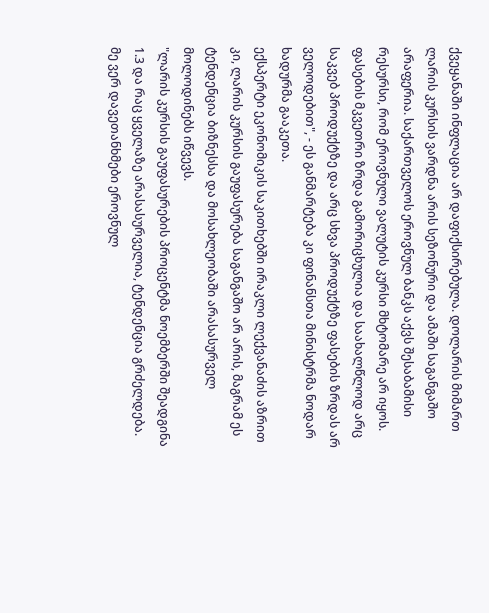ქვეყანაში ინფლაცია არ დაფიქსირებულა. დოლარის მიმართ ლარის კურსის ვარდნა არის სეზონური და ამაში საგანგაშო არაფერია. საქართველოს ეროვნულ ბანკს აქვს შესაბამისი რესურსი, რომ ეროვნული ვალუტის კურსი მხტომარე არ იყოს. ფასების მკვეთრი ზრდა გამორიცხულია და საახალწლოდ არც საკვებ პროდუქტზე და არც სხვა პროდუქტზე ფასების ზრდას არ ველოდებით", - ეს განმარტება კი ფინანსთა მინისტრმა ნოდარ ხადურმა გააკეთა.
ექსპერტი ეკონომიკის საკითხებში ირაკლი ლექვანაძის აზრით კი, ლარის კურსის გაუფასურება საგანგაშო არ არის, მაგრამ ეს ტენდენცია ბიზნესსა და მოსახლეობაში არასასურველ მოლოდინებს იწვევს.
"ლარის კურსის გაუფასურების პროცენტმა ნოემბერში შეადგინა 1.3 და რაც ყველაზე არასასურველია, ტენდენცია გრძელდება. მე ვერ დავეთანხმები ეროვნულ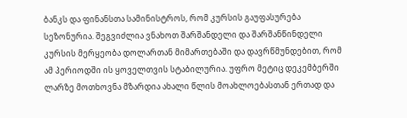ბანკს და ფინანსთა სამინისტროს, რომ კურსის გაუფასურება სეზონურია. შეგვიძლია ვნახოთ შარშანდელი და შარშანწინდელი კურსის მერყეობა დოლართან მიმართებაში და დავრწმუნდებით, რომ ამ პერიოდში ის ყოველთვის სტაბილურია. უფრო მეტიც დეკემბერში ლარზე მოთხოვნა მზარდია ახალი წლის მოახლოებასთან ერთად და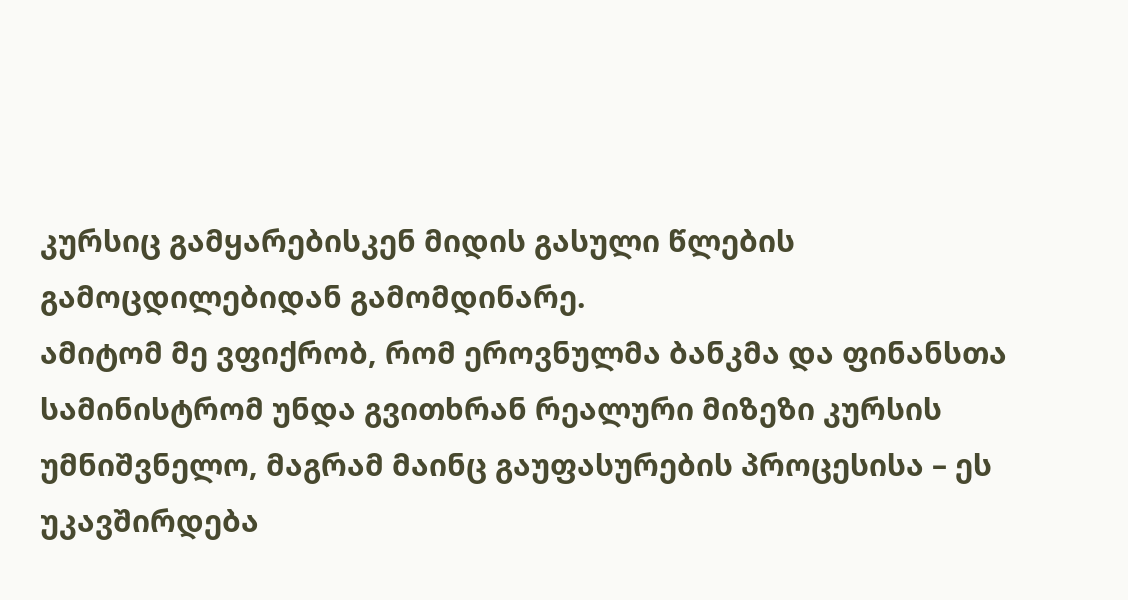კურსიც გამყარებისკენ მიდის გასული წლების გამოცდილებიდან გამომდინარე.
ამიტომ მე ვფიქრობ, რომ ეროვნულმა ბანკმა და ფინანსთა სამინისტრომ უნდა გვითხრან რეალური მიზეზი კურსის უმნიშვნელო, მაგრამ მაინც გაუფასურების პროცესისა – ეს უკავშირდება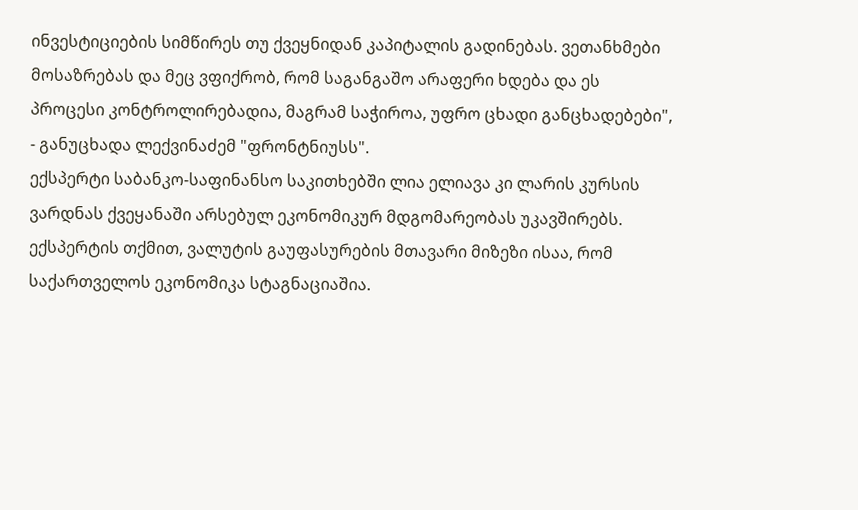ინვესტიციების სიმწირეს თუ ქვეყნიდან კაპიტალის გადინებას. ვეთანხმები მოსაზრებას და მეც ვფიქრობ, რომ საგანგაშო არაფერი ხდება და ეს პროცესი კონტროლირებადია, მაგრამ საჭიროა, უფრო ცხადი განცხადებები", - განუცხადა ლექვინაძემ "ფრონტნიუსს".
ექსპერტი საბანკო-საფინანსო საკითხებში ლია ელიავა კი ლარის კურსის ვარდნას ქვეყანაში არსებულ ეკონომიკურ მდგომარეობას უკავშირებს. ექსპერტის თქმით, ვალუტის გაუფასურების მთავარი მიზეზი ისაა, რომ საქართველოს ეკონომიკა სტაგნაციაშია.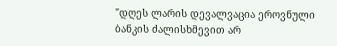"დღეს ლარის დევალვაცია ეროვნული ბანკის ძალისხმევით არ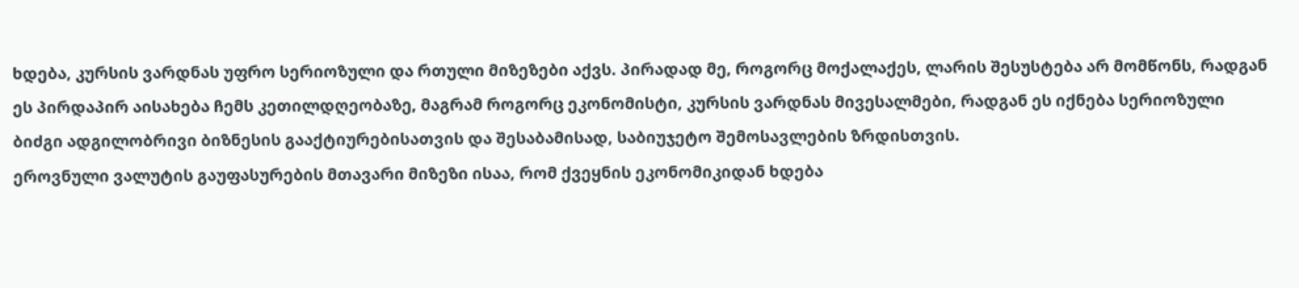ხდება, კურსის ვარდნას უფრო სერიოზული და რთული მიზეზები აქვს. პირადად მე, როგორც მოქალაქეს, ლარის შესუსტება არ მომწონს, რადგან ეს პირდაპირ აისახება ჩემს კეთილდღეობაზე, მაგრამ როგორც ეკონომისტი, კურსის ვარდნას მივესალმები, რადგან ეს იქნება სერიოზული ბიძგი ადგილობრივი ბიზნესის გააქტიურებისათვის და შესაბამისად, საბიუჯეტო შემოსავლების ზრდისთვის.
ეროვნული ვალუტის გაუფასურების მთავარი მიზეზი ისაა, რომ ქვეყნის ეკონომიკიდან ხდება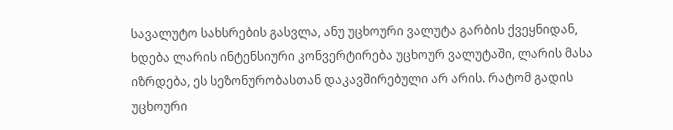სავალუტო სახსრების გასვლა, ანუ უცხოური ვალუტა გარბის ქვეყნიდან, ხდება ლარის ინტენსიური კონვერტირება უცხოურ ვალუტაში, ლარის მასა იზრდება, ეს სეზონურობასთან დაკავშირებული არ არის. რატომ გადის უცხოური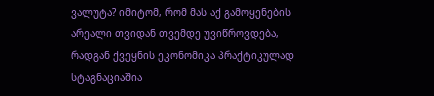ვალუტა? იმიტომ, რომ მას აქ გამოყენების არეალი თვიდან თვემდე უვიწროვდება, რადგან ქვეყნის ეკონომიკა პრაქტიკულად სტაგნაციაშია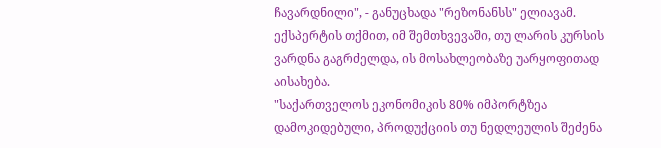ჩავარდნილი", - განუცხადა "რეზონანსს" ელიავამ.
ექსპერტის თქმით, იმ შემთხვევაში, თუ ლარის კურსის ვარდნა გაგრძელდა, ის მოსახლეობაზე უარყოფითად აისახება.
"საქართველოს ეკონომიკის 80% იმპორტზეა დამოკიდებული, პროდუქციის თუ ნედლეულის შეძენა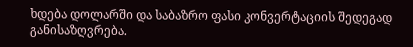ხდება დოლარში და საბაზრო ფასი კონვერტაციის შედეგად განისაზღვრება.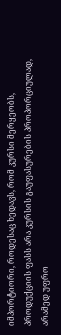იმპორტიორი, როდესაც ხედავს, რომ კურსი მერყეობს, პროდუქციის ფასს არა კურსის გაუფასურების პროპორციულად, არამედ უფრო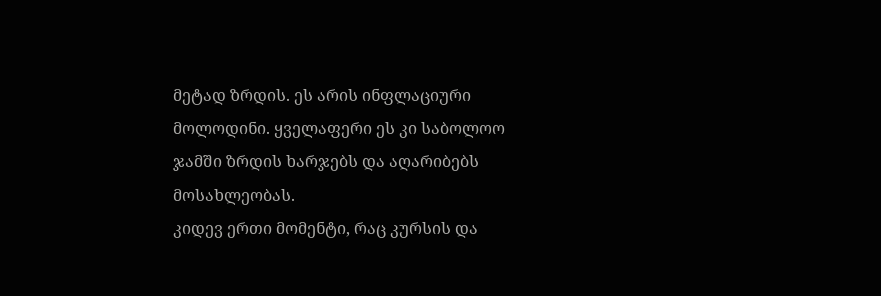მეტად ზრდის. ეს არის ინფლაციური მოლოდინი. ყველაფერი ეს კი საბოლოო ჯამში ზრდის ხარჯებს და აღარიბებს მოსახლეობას.
კიდევ ერთი მომენტი, რაც კურსის და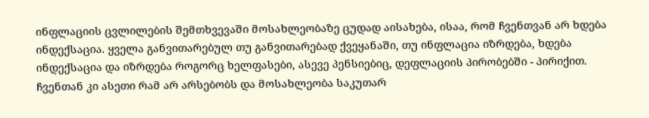ინფლაციის ცვლილების შემთხვევაში მოსახლეობაზე ცუდად აისახება, ისაა, რომ ჩვენთვან არ ხდება ინდექსაცია. ყველა განვითარებულ თუ განვითარებად ქვეყანაში, თუ ინფლაცია იზრდება, ხდება ინდექსაცია და იზრდება როგორც ხელფასები, ასევე პენსიებიც, დეფლაციის პირობებში - პირიქით. ჩვენთან კი ასეთი რამ არ არსებობს და მოსახლეობა საკუთარ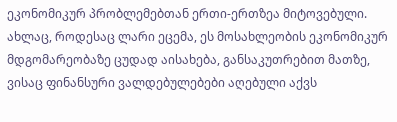ეკონომიკურ პრობლემებთან ერთი-ერთზეა მიტოვებული. ახლაც, როდესაც ლარი ეცემა, ეს მოსახლეობის ეკონომიკურ მდგომარეობაზე ცუდად აისახება, განსაკუთრებით მათზე, ვისაც ფინანსური ვალდებულებები აღებული აქვს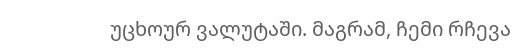უცხოურ ვალუტაში. მაგრამ, ჩემი რჩევა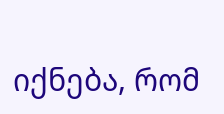იქნება, რომ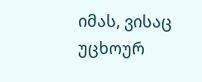იმას, ვისაც უცხოურ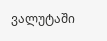ვალუტაში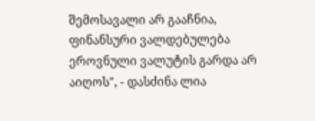შემოსავალი არ გააჩნია, ფინანსური ვალდებულება ეროვნული ვალუტის გარდა არ აიღოს", - დასძინა ლია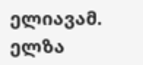ელიავამ.
ელზა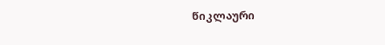წიკლაური